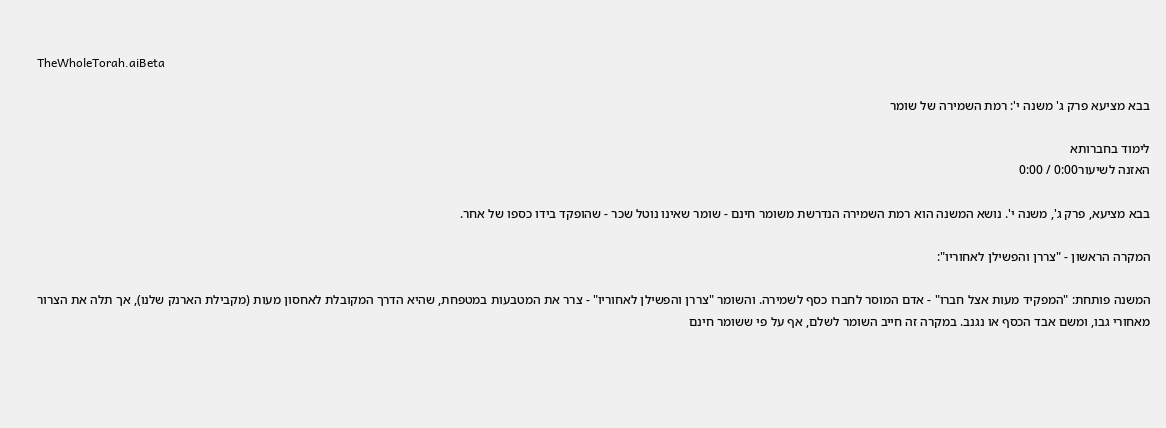TheWholeTorah.aiBeta

בבא מציעא פרק ג' משנה י': רמת השמירה של שומר

לימוד בחברותא
האזנה לשיעור0:00 / 0:00

בבא מציעא, פרק ג', משנה י'. נושא המשנה הוא רמת השמירה הנדרשת משומר חינם - שומר שאינו נוטל שכר - שהופקד בידו כספו של אחר.

המקרה הראשון - "צררן והפשילן לאחוריו":

המשנה פותחת: "המפקיד מעות אצל חברו" - אדם המוסר לחברו כסף לשמירה. והשומר "צררן והפשילן לאחוריו" - צרר את המטבעות במטפחת, שהיא הדרך המקובלת לאחסון מעות (מקבילת הארנק שלנו), אך תלה את הצרור מאחורי גבו, ומשם אבד הכסף או נגנב. במקרה זה חייב השומר לשלם, אף על פי ששומר חינם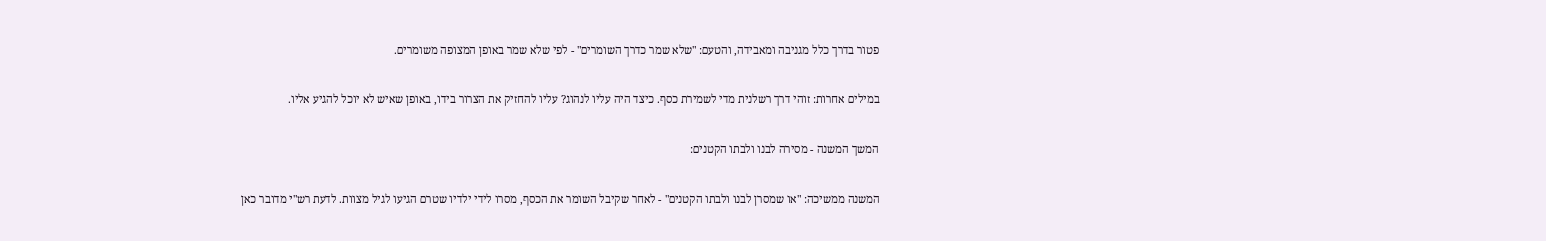פטור בדרך כלל מגניבה ומאבידה, והטעם: "שלא שמר כדרך השומרים" - לפי שלא שמר באופן המצופה משומרים.

במילים אחרות: זוהי דרך רשלנית מדי לשמירת כסף. כיצד היה עליו לנהוג? עליו להחזיק את הצרור בידו, באופן שאיש לא יוכל להגיע אליו.

המשך המשנה - מסירה לבנו ולבתו הקטנים:

המשנה ממשיכה: "או שמסרן לבנו ולבתו הקטנים" - לאחר שקיבל השומר את הכסף, מסרו לידי ילדיו שטרם הגיעו לגיל מצוות. לדעת רש"י מדובר כאן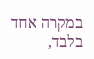במקרה אחד בלבד,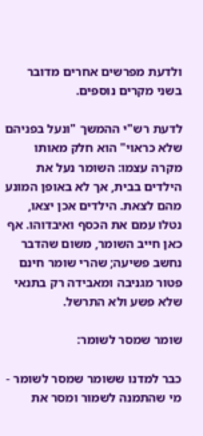ולדעת מפרשים אחרים מדובר בשני מקרים נוספים.

לדעת רש"י ההמשך "ונעל בפניהם שלא כראוי" הוא חלק מאותו מקרה עצמו: השומר נעל את הילדים בבית, אך לא באופן המונע מהם לצאת. הילדים אכן יצאו, נטלו עמם את הכסף ואיבדוהו. אף כאן חייב השומר, משום שהדבר נחשב פשיעה; שהרי שומר חינם פטור מגניבה ומאבידה רק בתנאי שלא פשע ולא התרשל.

שומר שמסר לשומר:

כבר למדנו ששומר שמסר לשומר - מי שהתמנה לשמור ומסר את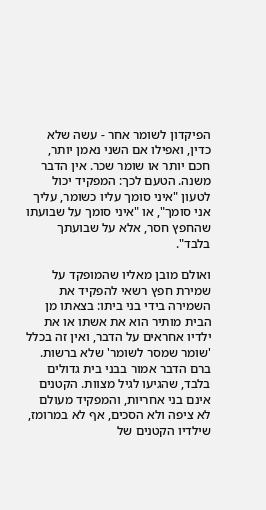הפיקדון לשומר אחר - עשה שלא כדין, ואפילו אם השני נאמן יותר, חכם יותר או שומר שכר. אין הדבר משנה. הטעם לכך: המפקיד יכול לטעון "איני סומך עליו כשומר, עליך אני סומך", או "איני סומך על שבועתו שהחפץ חסר, אלא על שבועתך בלבד".

ואולם מובן מאליו שהמופקד על שמירת חפץ רשאי להפקיד את השמירה בידי בני ביתו: בצאתו מן הבית מותיר הוא את אשתו או את ילדיו אחראים על הדבר, ואין זה בכלל 'שומר שמסר לשומר' שלא ברשות. ברם הדבר אמור בבני בית גדולים בלבד, שהגיעו לגיל מצוות. הקטנים אינם בני אחריות, והמפקיד מעולם לא ציפה ולא הסכים, אף לא במרומז, שילדיו הקטנים של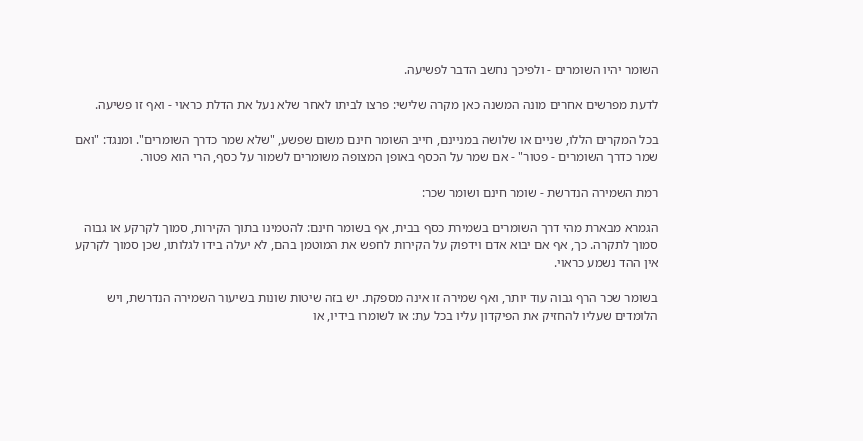השומר יהיו השומרים - ולפיכך נחשב הדבר לפשיעה.

לדעת מפרשים אחרים מונה המשנה כאן מקרה שלישי: פרצו לביתו לאחר שלא נעל את הדלת כראוי - ואף זו פשיעה.

בכל המקרים הללו, שניים או שלושה במניינם, חייב השומר חינם משום שפשע, "שלא שמר כדרך השומרים". ומנגד: "ואם שמר כדרך השומרים - פטור" - אם שמר על הכסף באופן המצופה משומרים לשמור על כסף, הרי הוא פטור.

רמת השמירה הנדרשת - שומר חינם ושומר שכר:

הגמרא מבארת מהי דרך השומרים בשמירת כסף בבית, אף בשומר חינם: להטמינו בתוך הקירות, סמוך לקרקע או גבוה סמוך לתקרה. כך, אף אם יבוא אדם וידפוק על הקירות לחפש את המוטמן בהם, לא יעלה בידו לגלותו, שכן סמוך לקרקע אין ההד נשמע כראוי.

בשומר שכר הרף גבוה עוד יותר, ואף שמירה זו אינה מספקת. יש בזה שיטות שונות בשיעור השמירה הנדרשת, ויש הלומדים שעליו להחזיק את הפיקדון עליו בכל עת: או לשומרו בידיו, או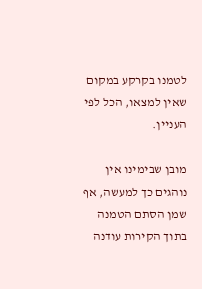לטמנו בקרקע במקום שאין למצאו, הכל לפי העניין.

מובן שבימינו אין נוהגים כך למעשה, אף שמן הסתם הטמנה בתוך הקירות עודנה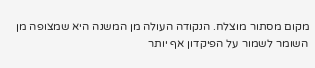מקום מסתור מוצלח. הנקודה העולה מן המשנה היא שמצופה מן השומר לשמור על הפיקדון אף יותר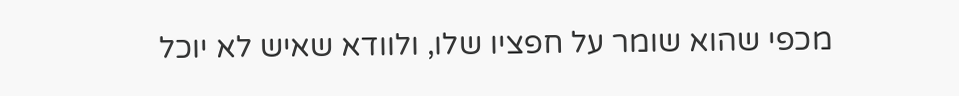מכפי שהוא שומר על חפציו שלו, ולוודא שאיש לא יוכל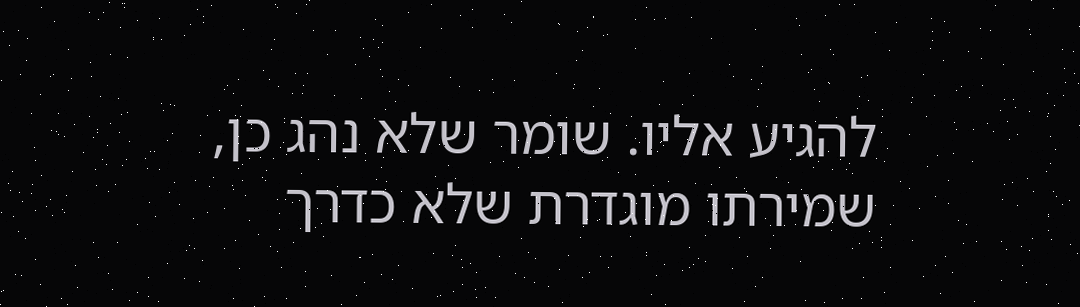להגיע אליו. שומר שלא נהג כן, שמירתו מוגדרת שלא כדרך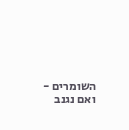השומרים - ואם נגנב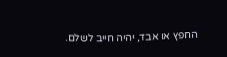החפץ או אבד, יהיה חייב לשלם.